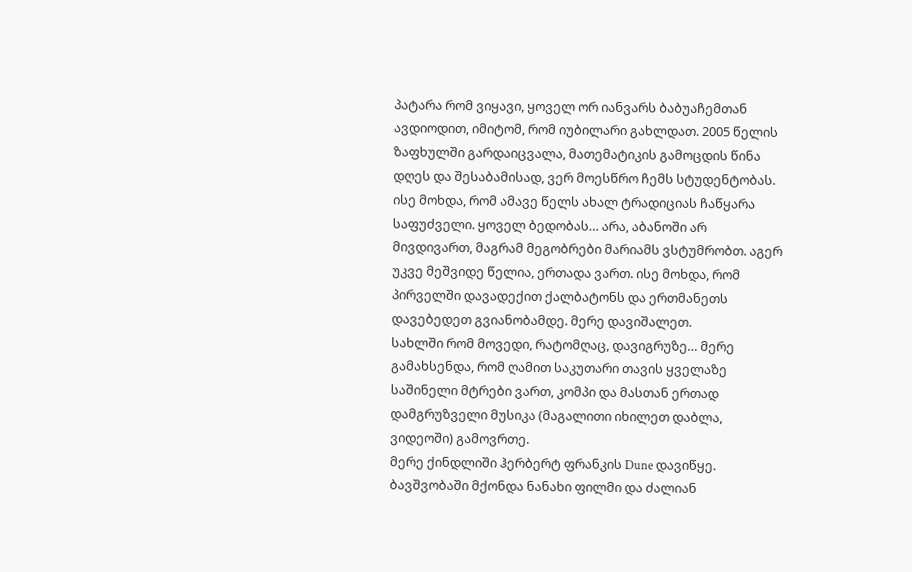პატარა რომ ვიყავი, ყოველ ორ იანვარს ბაბუაჩემთან ავდიოდით, იმიტომ, რომ იუბილარი გახლდათ. 2005 წელის ზაფხულში გარდაიცვალა, მათემატიკის გამოცდის წინა დღეს და შესაბამისად, ვერ მოესწრო ჩემს სტუდენტობას.
ისე მოხდა, რომ ამავე წელს ახალ ტრადიციას ჩაწყარა საფუძველი. ყოველ ბედობას… არა, აბანოში არ მივდივართ, მაგრამ მეგობრები მარიამს ვსტუმრობთ. აგერ უკვე მეშვიდე წელია, ერთადა ვართ. ისე მოხდა, რომ პირველში დავადექით ქალბატონს და ერთმანეთს დავებედეთ გვიანობამდე. მერე დავიშალეთ.
სახლში რომ მოვედი, რატომღაც, დავიგრუზე… მერე გამახსენდა, რომ ღამით საკუთარი თავის ყველაზე საშინელი მტრები ვართ, კომპი და მასთან ერთად დამგრუზველი მუსიკა (მაგალითი იხილეთ დაბლა, ვიდეოში) გამოვრთე.
მერე ქინდლიში ჰერბერტ ფრანკის Dune დავიწყე. ბავშვობაში მქონდა ნანახი ფილმი და ძალიან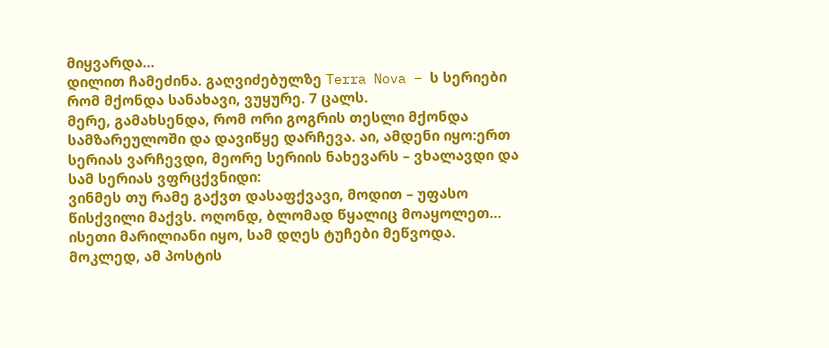მიყვარდა…
დილით ჩამეძინა. გაღვიძებულზე Terra Nova – ს სერიები რომ მქონდა სანახავი, ვუყურე. 7 ცალს.
მერე, გამახსენდა, რომ ორი გოგრის თესლი მქონდა სამზარეულოში და დავიწყე დარჩევა. აი, ამდენი იყო:ერთ სერიას ვარჩევდი, მეორე სერიის ნახევარს – ვხალავდი და სამ სერიას ვფრცქვნიდი:
ვინმეს თუ რამე გაქვთ დასაფქვავი, მოდით – უფასო წისქვილი მაქვს. ოღონდ, ბლომად წყალიც მოაყოლეთ… ისეთი მარილიანი იყო, სამ დღეს ტუჩები მეწვოდა.
მოკლედ, ამ პოსტის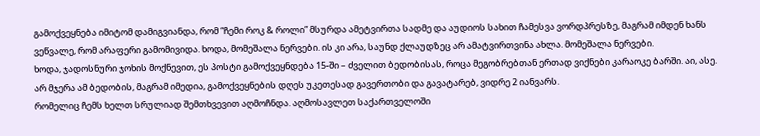გამოქვეყნება იმიტომ დამიგვიანდა, რომ “ჩემი როკ & როლი” მსურდა ამეტვირთა სადმე და აუდიოს სახით ჩამესვა ვორდპრესზე, მაგრამ იმდენ ხანს ვეწვალე, რომ არაფერი გამომივიდა. ხოდა, მომეშალა ნერვები. ის კი არა, საუნდ ქლაუდზეც არ ამატვირთვინა ახლა. მომეშალა ნერვები.
ხოდა, ჯადოსნური ჯოხის მოქნევით, ეს პოსტი გამოქვეყნდება 15-ში – ძველით ბედობისას, როცა მეგობრებთან ერთად ვიქნები კარაოკე ბარში. აი, ასე.
არ მჯერა ამ ბედობის, მაგრამ იმედია, გამოქვეყნების დღეს უკეთესად გავერთობი და გავატარებ, ვიდრე 2 იანვარს.
რომელიც ჩემს ხელთ სრულიად შემთხვევით აღმოჩნდა. აღმოსავლეთ საქართველოში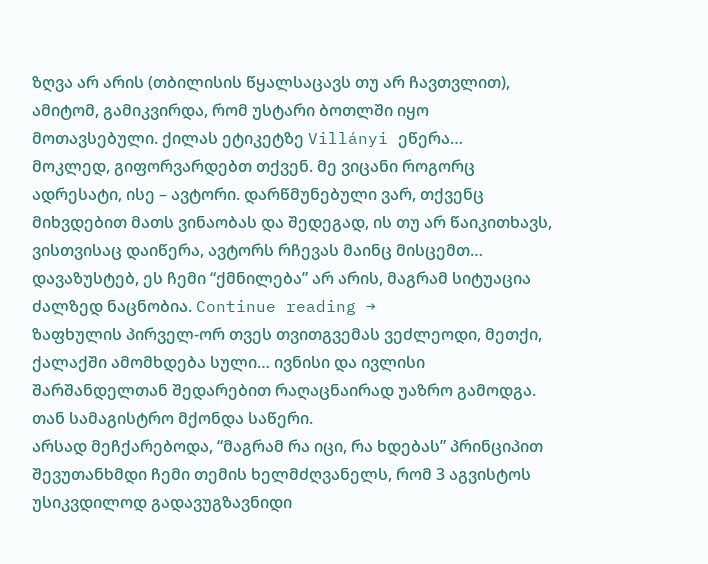ზღვა არ არის (თბილისის წყალსაცავს თუ არ ჩავთვლით), ამიტომ, გამიკვირდა, რომ უსტარი ბოთლში იყო მოთავსებული. ქილას ეტიკეტზე Villányi ეწერა…
მოკლედ, გიფორვარდებთ თქვენ. მე ვიცანი როგორც ადრესატი, ისე – ავტორი. დარწმუნებული ვარ, თქვენც მიხვდებით მათს ვინაობას და შედეგად, ის თუ არ წაიკითხავს, ვისთვისაც დაიწერა, ავტორს რჩევას მაინც მისცემთ…
დავაზუსტებ, ეს ჩემი “ქმნილება” არ არის, მაგრამ სიტუაცია ძალზედ ნაცნობია. Continue reading →
ზაფხულის პირველ-ორ თვეს თვითგვემას ვეძლეოდი, მეთქი, ქალაქში ამომხდება სული… ივნისი და ივლისი შარშანდელთან შედარებით რაღაცნაირად უაზრო გამოდგა. თან სამაგისტრო მქონდა საწერი.
არსად მეჩქარებოდა, “მაგრამ რა იცი, რა ხდებას” პრინციპით შევუთანხმდი ჩემი თემის ხელმძღვანელს, რომ 3 აგვისტოს უსიკვდილოდ გადავუგზავნიდი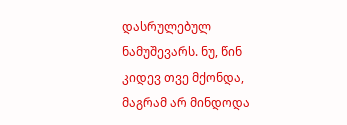დასრულებულ ნამუშევარს. ნუ, წინ კიდევ თვე მქონდა, მაგრამ არ მინდოდა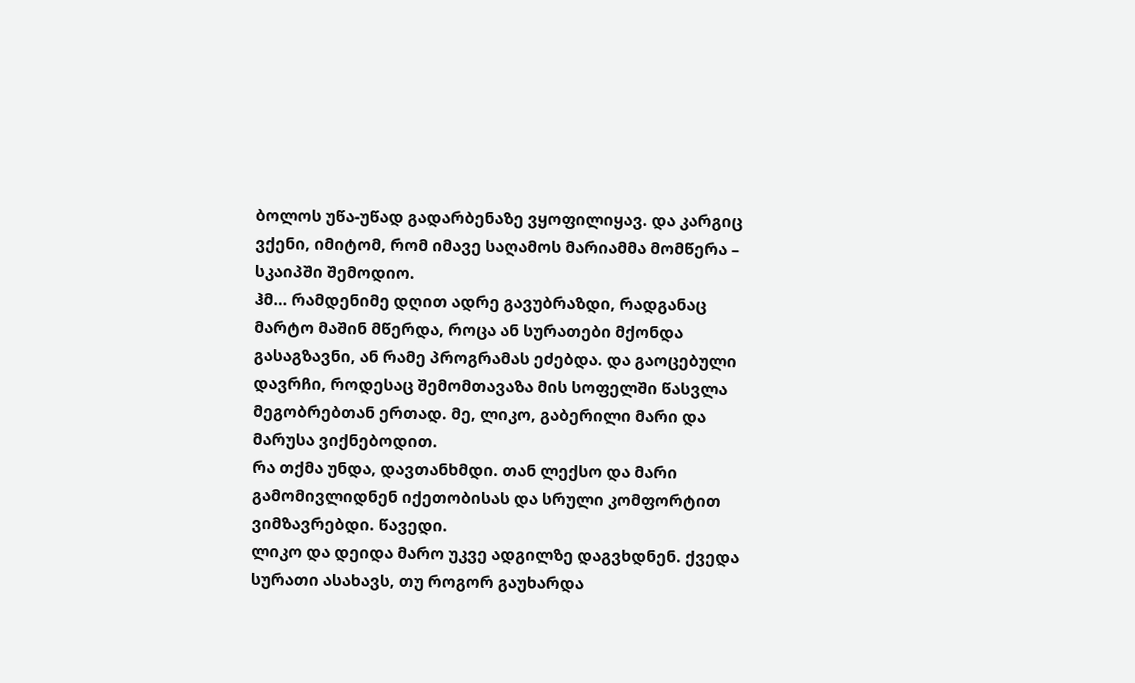ბოლოს უწა-უწად გადარბენაზე ვყოფილიყავ. და კარგიც ვქენი, იმიტომ, რომ იმავე საღამოს მარიამმა მომწერა – სკაიპში შემოდიო.
ჰმ… რამდენიმე დღით ადრე გავუბრაზდი, რადგანაც მარტო მაშინ მწერდა, როცა ან სურათები მქონდა გასაგზავნი, ან რამე პროგრამას ეძებდა. და გაოცებული დავრჩი, როდესაც შემომთავაზა მის სოფელში წასვლა მეგობრებთან ერთად. მე, ლიკო, გაბერილი მარი და მარუსა ვიქნებოდით.
რა თქმა უნდა, დავთანხმდი. თან ლექსო და მარი გამომივლიდნენ იქეთობისას და სრული კომფორტით ვიმზავრებდი. წავედი.
ლიკო და დეიდა მარო უკვე ადგილზე დაგვხდნენ. ქვედა სურათი ასახავს, თუ როგორ გაუხარდა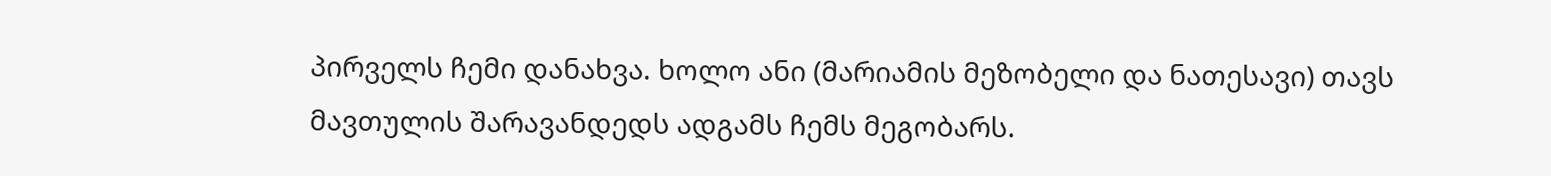პირველს ჩემი დანახვა. ხოლო ანი (მარიამის მეზობელი და ნათესავი) თავს მავთულის შარავანდედს ადგამს ჩემს მეგობარს.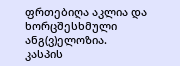ფრთებიღა აკლია და ხორცშესხმული ანგ(ვ)ელოზია.
კასპის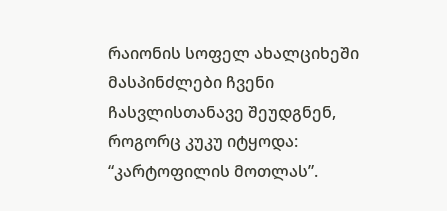რაიონის სოფელ ახალციხეში მასპინძლები ჩვენი ჩასვლისთანავე შეუდგნენ, როგორც კუკუ იტყოდა: “კარტოფილის მოთლას”.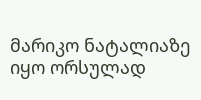მარიკო ნატალიაზე იყო ორსულად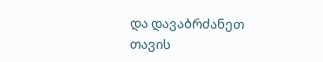და დავაბრძანეთ თავის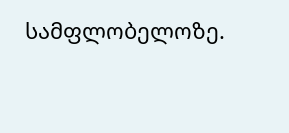სამფლობელოზე.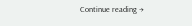Continue reading →